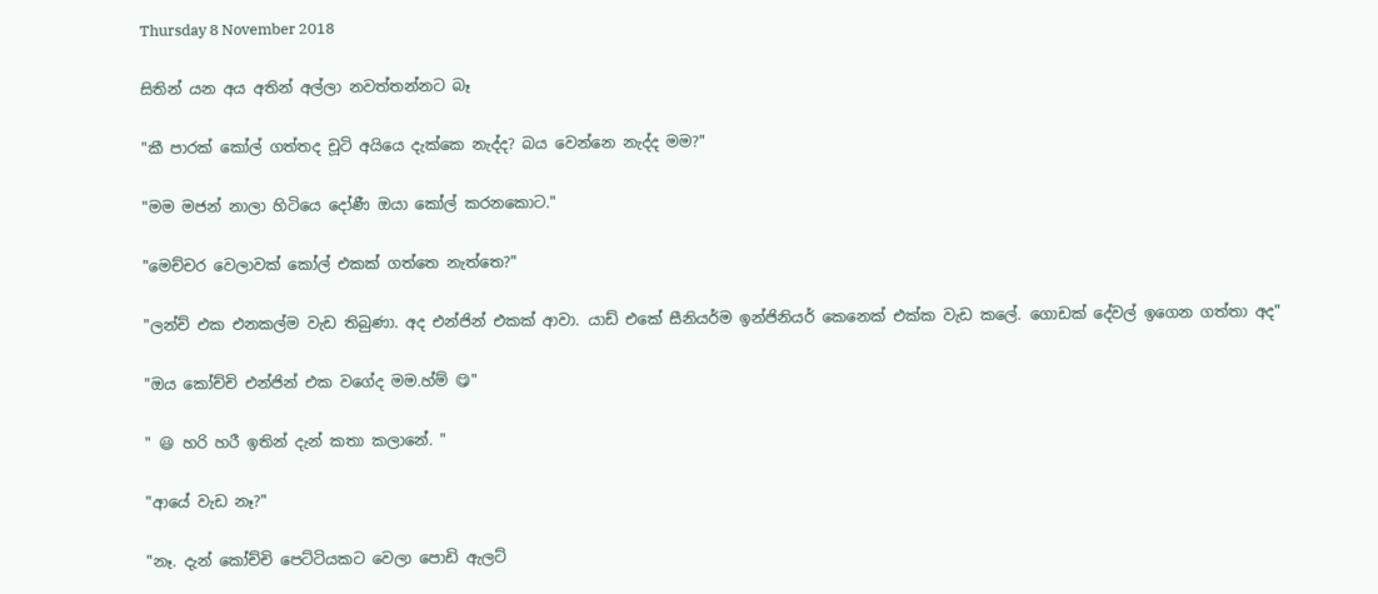Thursday 8 November 2018

සිතින් යන අය අතින් අල්ලා නවත්තන්නට බෑ

"කී පාරක් කෝල් ගත්තද චූටි අයියෙ දැක්කෙ නැද්ද? බය වෙන්නෙ නැද්ද මම?"

"මම මජන් නාලා හිටියෙ දෝණී ඔයා කෝල් කරනකොට."

"මෙච්චර වෙලාවක් කෝල් එකක් ගත්තෙ නැත්තෙ?"

"ලන්ච් එක එනකල්ම වැඩ තිබුණා. අද එන්ජින් එකක් ආවා. යාඩ් එකේ සීනියර්ම ඉන්ජිනියර් කෙනෙක් එක්ක වැඩ කලේ. ගොඩක් දේවල් ඉගෙන ගත්තා අද"

"ඔය කෝච්චි එන්ජින් එක වගේද මම.හ්ම් 😋"

" 😃 හරි හරී ඉතින් දැන් කතා කලානේ. "

"ආයේ වැඩ නෑ?"

"නෑ. දැන් කෝච්චි පෙට්ටියකට වෙලා පොඩි ඇලට්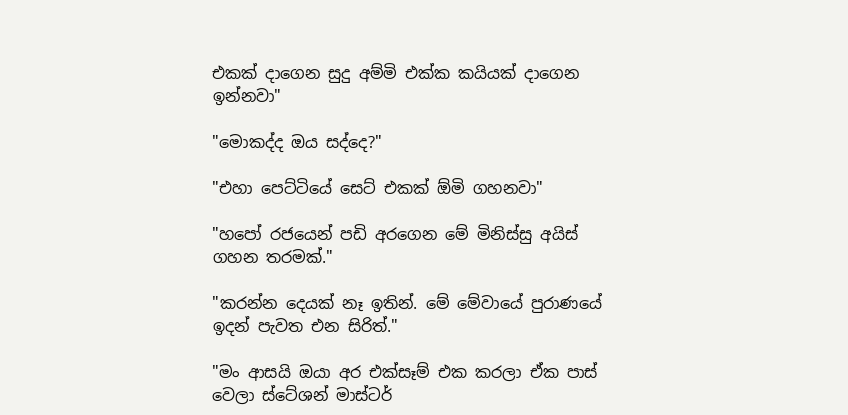එකක් දාගෙන සුදු අම්මි එක්ක කයියක් දාගෙන ඉන්නවා"

"මොකද්ද ඔය සද්දෙ?"

"එහා පෙට්ටියේ සෙට් එකක් ඕමි ගහනවා"

"හපෝ රජයෙන් පඩි අරගෙන මේ මිනිස්සු අයිස් ගහන තරමක්."

"කරන්න දෙයක් නෑ ඉතින්. මේ මේවායේ පුරාණයේ ඉදන් පැවත එන සිරිත්."

"මං ආසයි ඔයා අර එක්සෑම් එක කරලා ඒක පාස් වෙලා ස්ටේශන් මාස්ටර්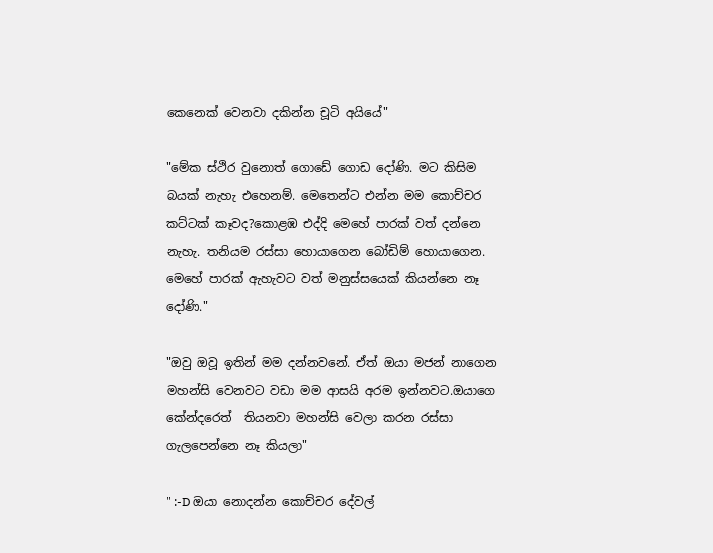කෙනෙක් වෙනවා දකින්න චූටි අයියේ"

"මේක ස්ථිර වුනොත් ගොඩේ ගොඩ දෝණි. මට කිසිම බයක් නැහැ එහෙනම්. මෙතෙන්ට එන්න මම කොච්චර කට්ටක් කෑවද?කොළඹ එද්දි මෙහේ පාරක් වත් දන්නෙ නැහැ. තනියම රස්සා හොයාගෙන බෝඩිම් හොයාගෙන. මෙහේ පාරක් ඇහැවට වත් මනුස්සයෙක් කියන්නෙ නෑ දෝණි."

"ඔවු ඔවූ ඉතින් මම දන්නවනේ. ඒත් ඔයා මජන් නාගෙන මහන්සි වෙනවට වඩා මම ආසයි අරම ඉන්නවට.ඔයාගෙ කේන්දරෙත්  තියනවා මහන්සි වෙලා කරන රස්සා ගැලපෙන්නෙ නෑ කියලා"

" :-D ඔයා නොදන්න කොච්චර දේවල්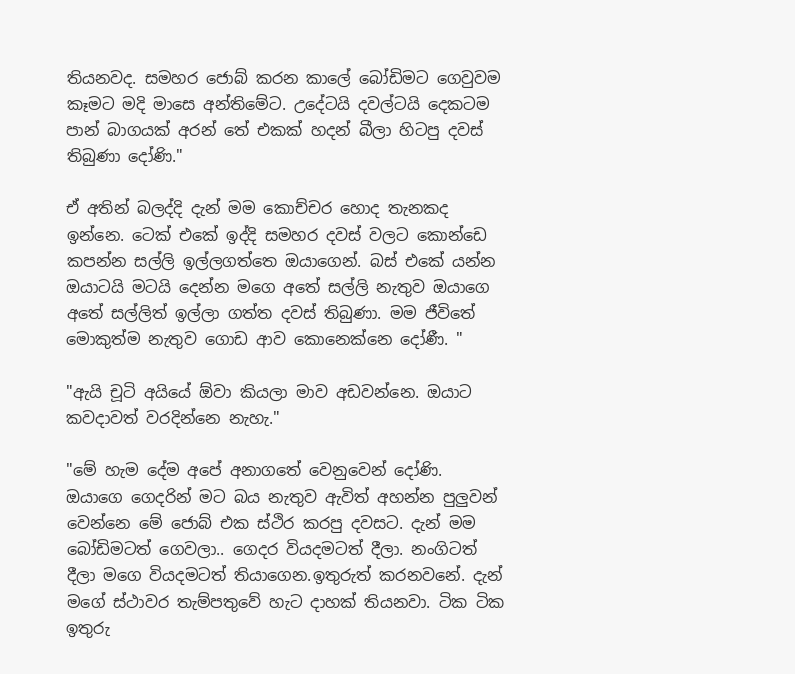තියනවද. සමහර ජොබ් කරන කාලේ බෝඩිමට ගෙවුවම කෑමට මදි මාසෙ අන්තිමේට. උදේටයි දවල්ටයි දෙකටම පාන් බාගයක් අරන් තේ එකක් හදන් බීලා හිටපු දවස් තිබුණා දෝණි."

ඒ අතින් බලද්දි දැන් මම කොච්චර හොද තැනකද ඉන්නෙ. ටෙක් එකේ ඉද්දි සමහර දවස් වලට කොන්ඩෙ කපන්න සල්ලි ඉල්ලගත්තෙ ඔයාගෙන්. බස් එකේ යන්න ඔයාටයි මටයි දෙන්න මගෙ අතේ සල්ලි නැතුව ඔයාගෙ අතේ සල්ලිත් ඉල්ලා ගත්ත දවස් තිබුණා. මම ජීවිතේ මොකුත්ම නැතුව ගොඩ ආව කොනෙක්නෙ දෝණී. "

"ඇයි චූටි අයියේ ඕවා කියලා මාව අඩවන්නෙ. ඔයාට කවදාවත් වරදින්නෙ නැහැ."

"මේ හැම දේම අපේ අනාගතේ වෙනුවෙන් දෝණි. ඔයාගෙ ගෙදරින් මට බය නැතුව ඇවිත් අහන්න පුලුවන් වෙන්නෙ මේ ජොබ් එක ස්ථිර කරපු දවසට. දැන් මම බෝඩිමටත් ගෙවලා.. ගෙදර වියදමටත් දීලා. නංගිටත් දීලා මගෙ වියදමටත් තියාගෙන.ඉතුරුත් කරනවනේ. දැන් මගේ ස්ථාවර තැම්පතුවේ හැට දාහක් තියනවා. ටික ටික ඉතුරු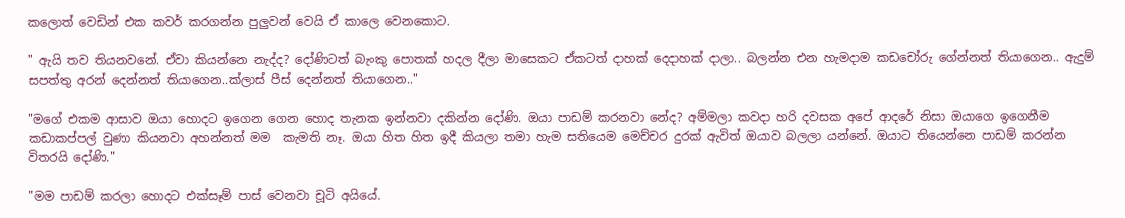කලොත් වෙඩින් එක කවර් කරගන්න පුලුවන් වෙයි ඒ කාලෙ වෙනකොට.

" ඇයි තව තියනවනේ. ඒවා කියන්නෙ නැද්ද? දෝණිටත් බැංකු පොතක් හදල දීලා මාසෙකට ඒකටත් දාහක් දෙදාහක් දාලා.. බලන්න එන හැමදාම කඩචෝරු ගේන්නත් තියාගෙන.. ඇදුම් සපත්තු අරන් දෙන්නත් තියාගෙන..ක්ලාස් පීස් දෙන්නත් තියාගෙන.."

"මගේ එකම ආසාව ඔයා හොදට ඉගෙන ගෙන හොද තැනක ඉන්නවා දකින්න දෝණි. ඔයා පාඩම් කරනවා නේද? අම්මලා කවදා හරි දවසක අපේ ආදරේ නිසා ඔයාගෙ ඉගෙනීම කඩාකප්පල් වුණා කියනවා අහන්නත් මම  කැමති නෑ. ඔයා හිත හිත ඉදී කියලා තමා හැම සතියෙම මෙච්චර දුරක් ඇවිත් ඔයාව බලලා යන්නේ. ඔයාට තියෙන්නෙ පාඩම් කරන්න විතරයි දෝණි."

"මම පාඩම් කරලා හොදට එක්සෑම් පාස් වෙනවා චූටි අයියේ.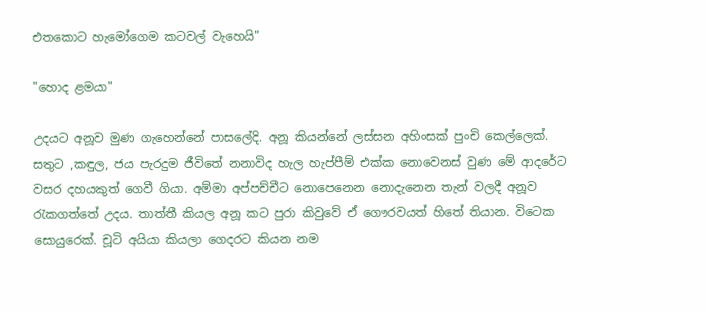එතකොට හැමෝගෙම කටවල් වැහෙයි"

"හොද ළමයා"

උදයට අනූව මුණ ගැහෙන්නේ පාසලේදි. අනූ කියන්නේ ලස්සන අහිංසක් පුංචි කෙල්ලෙක්. සතුට ,කඳුල, ජය පැරදුම ජීවිතේ නනාවිද හැල හැප්පීම් එක්ක නොවෙනස් වුණ මේ ආදරේට වසර දහයකුත් ගෙවී ගියා. අම්මා අප්පච්චීට නොපෙනෙන නොදැනෙන තැන් වලදී අනූව රැකගත්තේ උදය. තාත්තී කියල අනූ කට පුරා කිවුවේ ඒ ගෞරවයත් හිතේ තියාන. විටෙක සොයුරෙක්. චූටි අයියා කියලා ගෙදරට කියන නම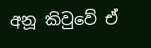අනූ කිවුවේ ඒ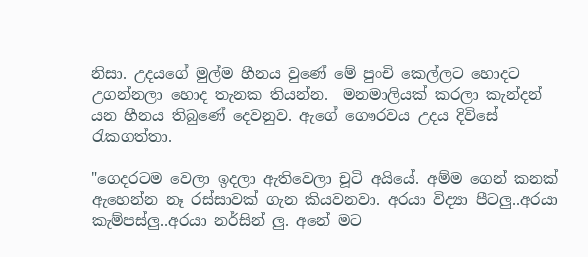නිසා. උදයගේ මුල්ම හීනය වුණේ මේ පුංචි කෙල්ලට හොදට උගන්නලා හොද තැනක තියන්න.  මනමාලියක් කරලා කැන්දන් යන හීනය තිබුණේ දෙවනුව. ඇගේ ගෞරවය උදය දිවිසේ රැකගත්තා.

"ගෙදරටම වෙලා ඉදලා ඇතිවෙලා චූටි අයියේ. අම්ම ගෙන් කනක් ඇහෙන්න නෑ රස්සාවක් ගැන කියවනවා. අරයා විද්‍යා පීටලු..අරයා කැම්පස්ලු..අරයා නර්සින් ලු. අනේ මට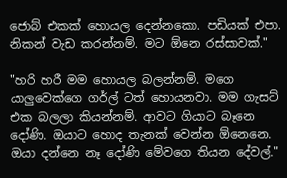ජොබ් එකක් හොයල දෙන්නකො. පඩියක් එපා. නිකන් වැඩ කරන්නම්. මට ඕනෙ රස්සාවක්."

"හරි හරී මම හොයල බලන්නම්. මගෙ යාලුවෙක්ගෙ ගර්ල් ටත් හොයනවා. මම ගැසට් එක බලලා කියන්නම්. ආවට ගියාට බෑනෙ දෝණි. ඔයාට හොද තැනක් වෙන්න ඕනෙනෙ. ඔයා දන්නෙ නෑ දෝණි මේවගෙ තියන දේවල්."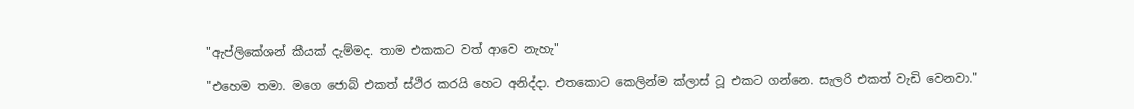"ඇප්ලිකේශන් කීයක් දැම්මද. තාම එකකට වත් ආවෙ නැහැ"

"එහෙම තමා. මගෙ ජොබ් එකත් ස්ථිර කරයි හෙට අනිද්දා. එතකොට කෙලින්ම ක්ලාස් ටූ එකට ගන්නෙ. සැලරි එකත් වැඩි වෙනවා."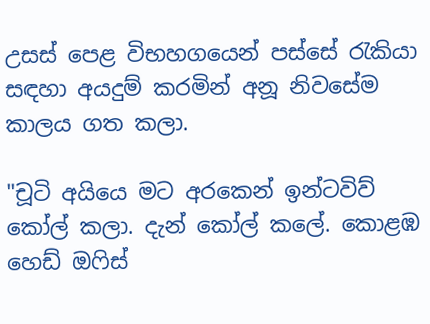උසස් පෙළ විභහගයෙන් පස්සේ රැකියා සඳහා අයදුම් කරමින් අනූ නිවසේම කාලය ගත කලා.

"චූටි අයියෙ මට අරකෙන් ඉන්ටවිව් කෝල් කලා. දැන් කෝල් කලේ. කොළඹ හෙඩ් ඔෆිස්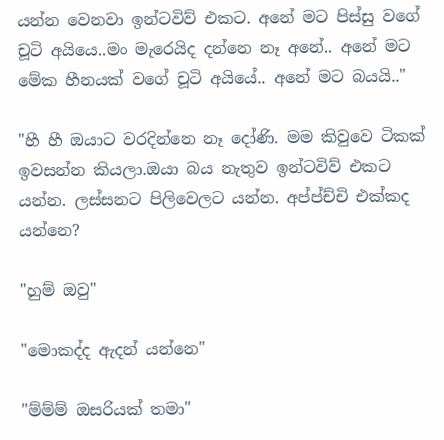යන්න වෙනවා ඉන්ටවිව් එකට. අනේ මට පිස්සු වගේ චූටි අයියෙ..මං මැරෙයිද දන්නෙ නෑ අනේ.. අනේ මට මේක හීනයක් වගේ චූටි අයියේ.. අනේ මට බයයි.."

"හී හී ඔයාට වරදින්නෙ නෑ දෝණි. මම කිවුවෙ ටිකක් ඉවසන්න කියලා.ඔයා බය නැතුව ඉන්ටවිව් එකට යන්න. ලස්සනට පිලිවෙලට යන්න. අප්ප්ච්චි එක්කද යන්නෙ?

"හුම් ඔවු"

"මොකද්ද ඇදන් යන්නෙ"

"ම්ම්ම් ඔසරියක් තමා"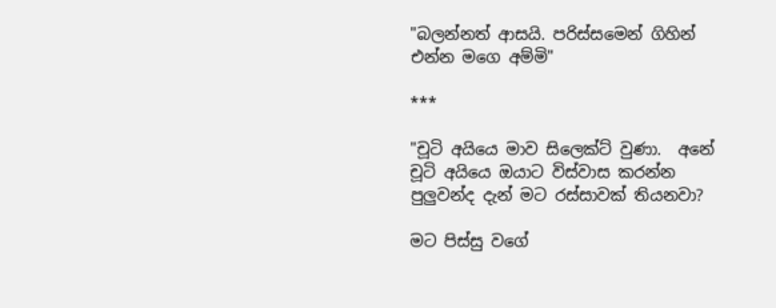"බලන්නත් ආසයි. පරිස්සමෙන් ගිහින් එන්න මගෙ අම්මි"

***

"චූටි අයියෙ මාව සිලෙක්ට් වුණා.  අනේ චූටි අයියෙ ඔයාට විස්වාස කරන්න පුලුවන්ද දැන් මට රස්සාවක් තියනවා?

මට පිස්සු වගේ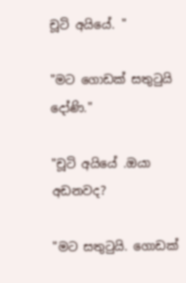චූටි අයියේ. "

"මට ගොඩක් සතුටුයි දෝණි."

"චූටි අයියේ .ඔයා අඩනවද?

"මට සතුටුයි. ගොඩක්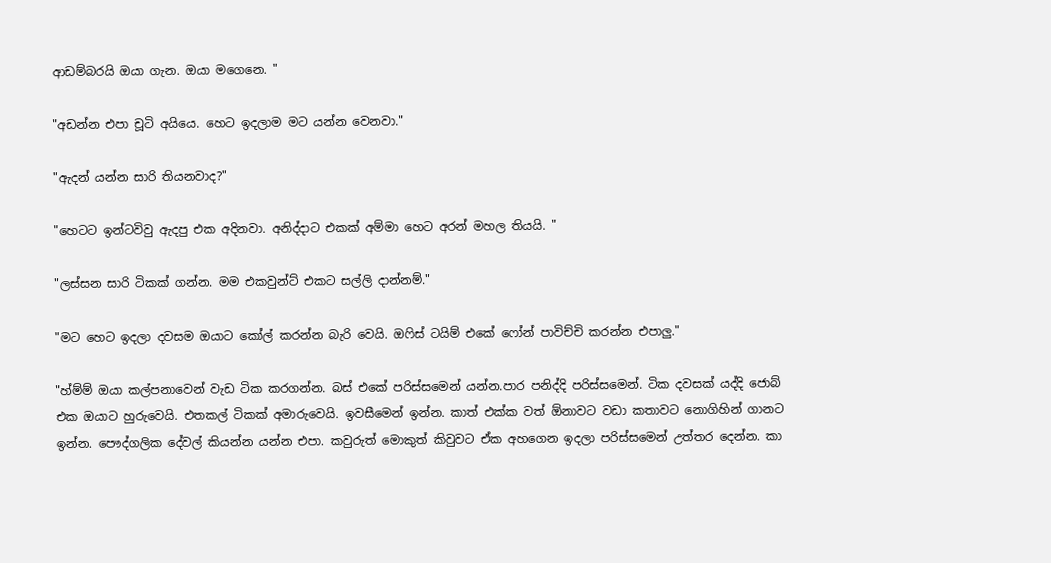ආඩම්බරයි ඔයා ගැන. ඔයා මගෙනෙ. "

"අඩන්න එපා චූටි අයියෙ. හෙට ඉදලාම මට යන්න වෙනවා."

"ඇදන් යන්න සාරි තියනවාද?"

"හෙටට ඉන්ටවිවු ඇදපු එක අදිනවා. අනිද්දාට එකක් අම්මා හෙට අරන් මහල තියයි. "

"ලස්සන සාරි ටිකක් ගන්න. මම එකවුන්ට් එකට සල්ලි දාන්නම්."

"මට හෙට ඉදලා දවසම ඔයාට කෝල් කරන්න බැරි වෙයි. ඔෆිස් ටයිම් එකේ ෆෝන් පාවිච්චි කරන්න එපාලු."

"හ්ම්ම් ඔයා කල්පනාවෙන් වැඩ ටික කරගන්න. බස් එකේ පරිස්සමෙන් යන්න.පාර පනිද්දි පරිස්සමෙන්. ටික දවසක් යද්දි ජොබ් එක ඔයාට හුරුවෙයි. එතකල් ටිකක් අමාරුවෙයි. ඉවසීමෙන් ඉන්න. කාත් එක්ක වත් ඕනාවට වඩා කතාවට නොගිහින් ගානට ඉන්න. පෞද්ගලික දේවල් කියන්න යන්න එපා. කවුරුත් මොකුත් කිවුවට ඒක අහගෙන ඉදලා පරිස්සමෙන් උත්තර දෙන්න. කා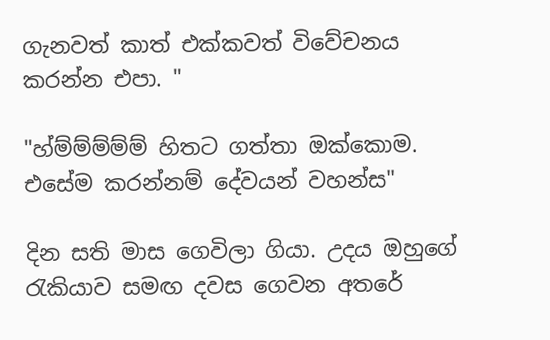ගැනවත් කාත් එක්කවත් විවේචනය කරන්න එපා. "

"හ්ම්ම්ම්ම්ම් හිතට ගත්තා ඔක්කොම. එසේම කරන්නම් දේවයන් වහන්ස"

දින සති මාස ගෙවිලා ගියා. උදය ඔහුගේ රැකියාව සමඟ දවස ගෙවන අතරේ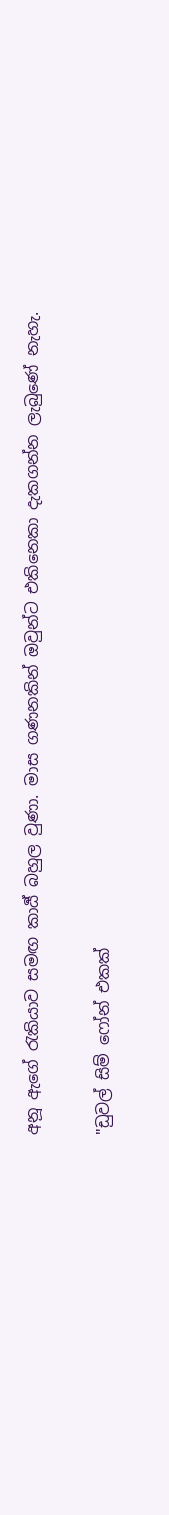අනූ ඇගේ රැකියාව සමඟ කාර්‍ය් බහුල වුණා. මාස ගණනකින් ඔවුන්ට එකිනෙකා දැකගන්න ලැබුණේ නැහැ.

"ඩුවල් සිම් ෆෝන් එකක්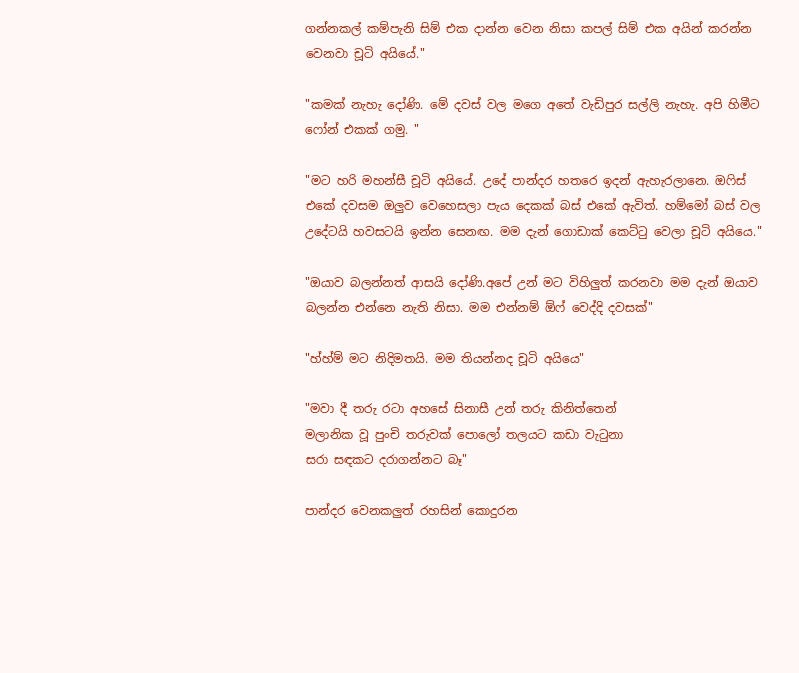ගන්නකල් කම්පැනි සිම් එක දාන්න වෙන නිසා කපල් සිම් එක අයින් කරන්න වෙනවා චූටි අයියේ."

"කමක් නැහැ දෝණි. මේ දවස් වල මගෙ අතේ වැඩිපුර සල්ලි නැහැ. අපි හිමීට ෆෝන් එකක් ගමු. "

"මට හරි මහන්සී චූටි අයියේ. උදේ පාන්දර හතරෙ ඉදන් ඇහැරලානෙ. ඔෆිස් එකේ දවසම ඔලුව වෙහෙසලා පැය දෙකක් බස් එකේ ඇවිත්. හම්මෝ බස් වල උදේටයි හවසටයි ඉන්න සෙනඟ. මම දැන් ගොඩාක් කෙට්ටු වෙලා චූටි අයියෙ."

"ඔයාව බලන්නත් ආසයි දෝණි.අපේ උන් මට විහිලුත් කරනවා මම දැන් ඔයාව බලන්න එන්නෙ නැති නිසා. මම එන්නම් ඕෆ් වෙද්දි දවසක්"

"හ්හ්ම් මට නිදිමතයි. මම තියන්නද චූටි අයියෙ"

"මවා දී තරු රටා අහසේ සිනාසී උන් තරු කිනිත්තෙන්
මලානික වූ පුංචි තරුවක් පොලෝ තලයට කඩා වැටුනා
සරා සඳකට දරාගන්නට බෑ"

පාන්දර වෙනකලුත් රහසින් කොදුරන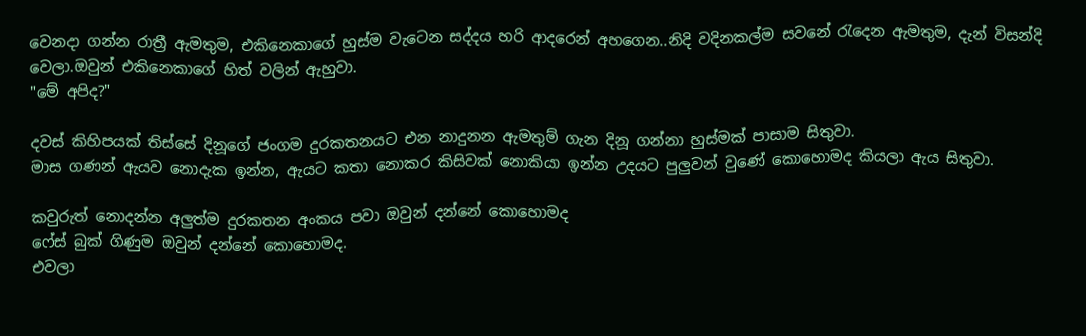වෙනදා ගන්න රාත්‍රී ඇමතුම, එකිනෙකාගේ හුස්ම වැටෙන සද්දය හරි ආදරෙන් අහගෙන..නිදි වදිනකල්ම සවනේ රැදෙන ඇමතුම, දැන් විසන්දි වෙලා.ඔවුන් එකිනෙකාගේ හිත් වලින් ඇහුවා.
"මේ අපිද?"

දවස් කිහිපයක් තිස්සේ දිනූගේ ජංගම දුරකතනයට එන නාදුනන ඇමතුම් ගැන දිනූ ගන්නා හුස්මක් පාසාම සිතුවා.
මාස ගණන් ඇයව නොදැක ඉන්න, ඇයට කතා නොකර කිසිවක් නොකියා ඉන්න උදයට පුලුවන් වුණේ කොහොමද කියලා ඇය සිතුවා.

කවුරුත් නොදන්න අලුත්ම දුරකතන අංකය පවා ඔවුන් දන්නේ කොහොමද
ෆේස් බුක් ගිණුම ඔවුන් දන්නේ කොහොමද.
එවලා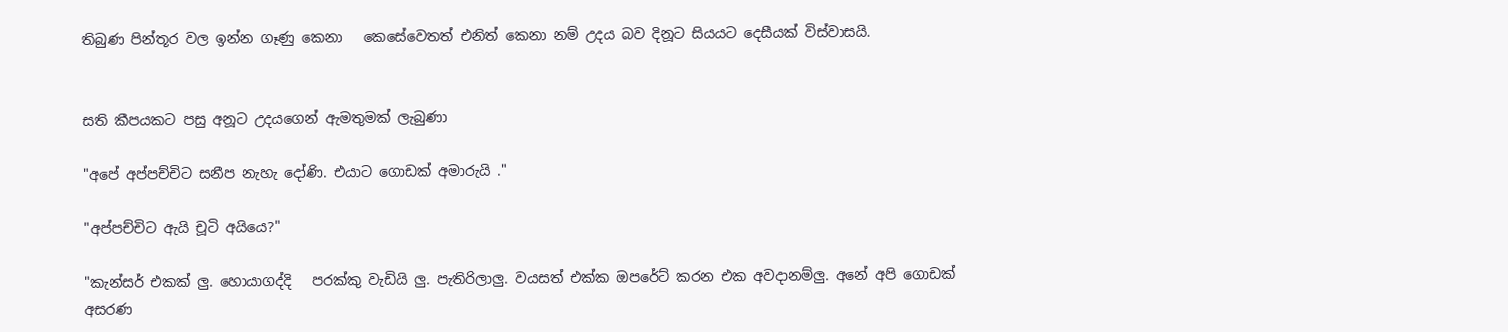තිබුණ පින්තූර වල ඉන්න ගෑණු කෙනා   කෙසේවෙතත් එනිත් කෙනා නම් උදය බව දිනූට සියයට දෙසීයක් විස්වාසයි.


සති කීපයකට පසු අනූට උදයගෙන් ඇමතුමක් ලැබුණා

"අපේ අප්පච්චිට සනීප නැහැ දෝණි. එයාට ගොඩක් අමාරුයි ."

"අප්පච්චිට ඇයි චූටි අයියෙ?"

"කැන්සර් එකක් ලු. හොයාගද්දි   පරක්කු වැඩියි ලු. පැතිරිලාලු. වයසත් එක්ක ඔපරේට් කරන එක අවදානම්ලු. අනේ අපි ගොඩක් අසරණ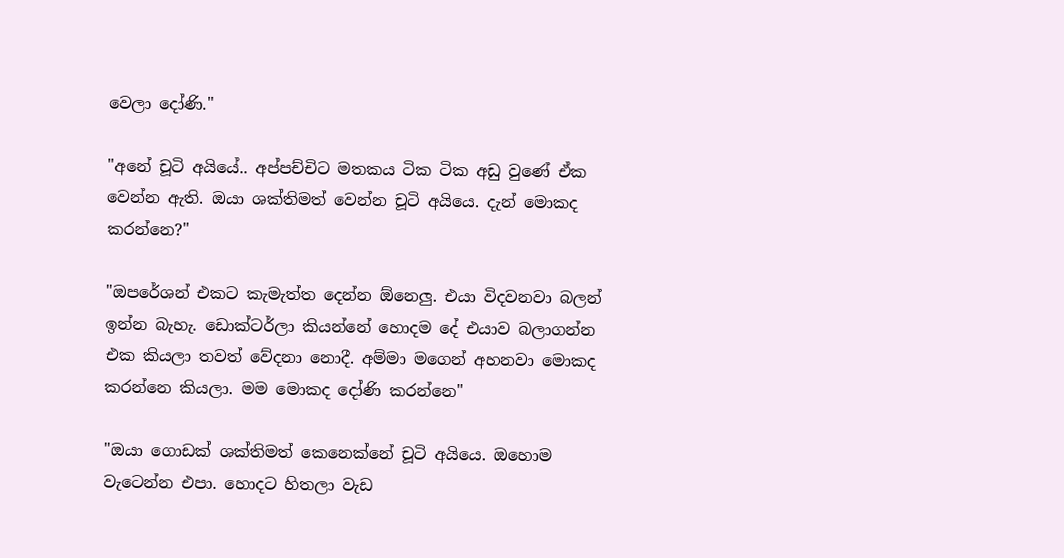වෙලා දෝණි."

"අනේ චූටි අයියේ.. අප්පච්චිට මතකය ටික ටික අඩු වුණේ ඒක වෙන්න ඇති. ඔයා ශක්තිමත් වෙන්න චූටි අයියෙ. දැන් මොකද කරන්නෙ?"

"ඔපරේශන් එකට කැමැත්ත දෙන්න ඕනෙලු. එයා විදවනවා බලන් ඉන්න බැහැ. ඩොක්ටර්ලා කියන්නේ හොදම දේ එයාව බලාගන්න එක කියලා තවත් වේදනා නොදී. අම්මා මගෙන් අහනවා මොකද කරන්නෙ කියලා. මම මොකද දෝණි කරන්නෙ"

"ඔයා ගොඩක් ශක්තිමත් කෙනෙක්නේ චූටි අයියෙ. ඔහොම වැටෙන්න එපා. හොදට හිතලා වැඩ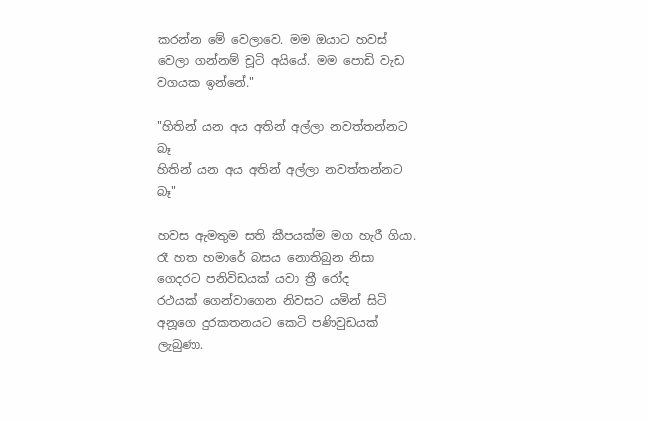කරන්න මේ වෙලාවෙ. මම ඔයාට හවස් වෙලා ගන්නම් චූටි අයියේ. මම පොඩි වැඩ වගයක ඉන්නේ."

"හිතින් යන අය අතින් අල්ලා නවත්තන්නට බෑ
හිතින් යන අය අතින් අල්ලා නවත්තන්නට බෑ"

හවස ඇමතුම සති කීපයක්ම මග හැරී ගියා. රෑ හත හමාරේ බසය නොතිබුන නිසා ගෙදරට පනිවිඩයක් යවා ත්‍රී රෝද
රථයක් ගෙන්වාගෙන නිවසට යමින් සිටි අනූගෙ දුරකතනයට කෙටි පණිවුඩයක් ලැබුණා.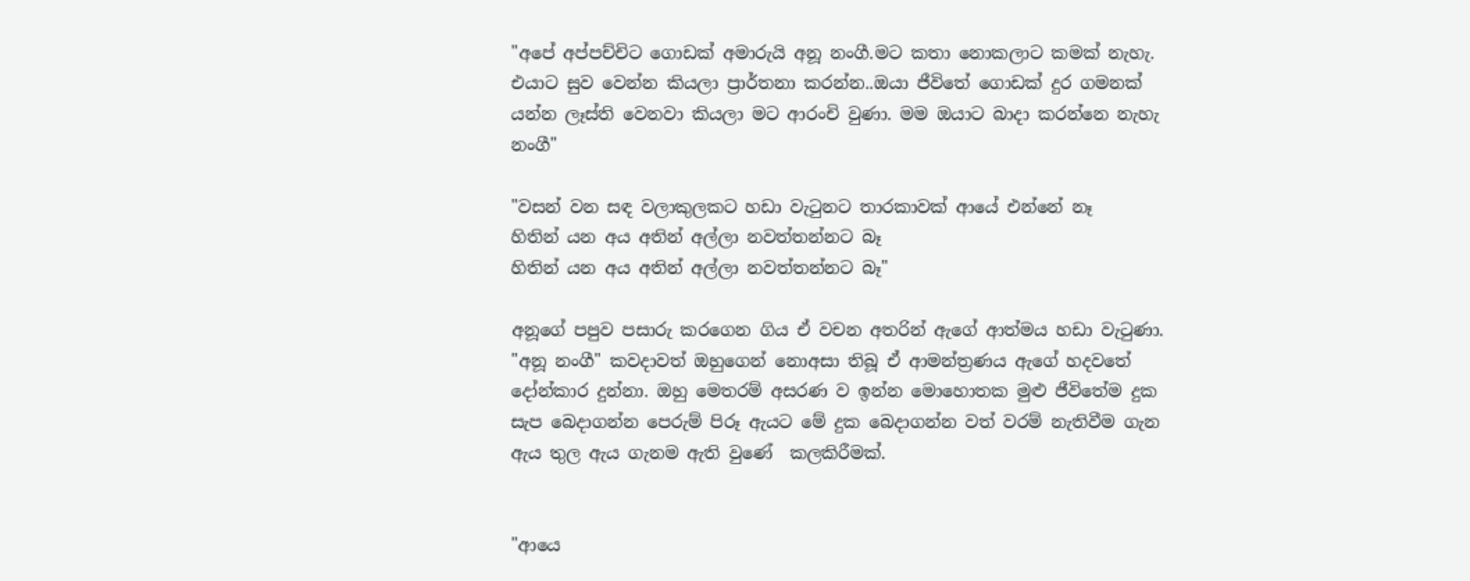"අපේ අප්පච්චිට ගොඩක් අමාරුයි අනූ නංගී.මට කතා නොකලාට කමක් නැහැ. එයාට සුව වෙන්න කියලා ප්‍රාර්තනා කරන්න..ඔයා ජීවිතේ ගොඩක් දුර ගමනක් යන්න ලෑස්ති වෙනවා කියලා මට ආරංචි වුණා. මම ඔයාට බාදා කරන්නෙ නැහැ නංගී"

"වසන් වන සඳ වලාකුලකට හඩා වැටුනට තාරකාවක් ආයේ එන්නේ නෑ
හිතින් යන අය අතින් අල්ලා නවත්තන්නට බෑ
හිතින් යන අය අතින් අල්ලා නවත්තන්නට බෑ"

අනූගේ පපුව පසාරු කරගෙන ගිය ඒ වචන අතරින් ඇගේ ආත්මය හඩා වැටුණා. "අනූ නංගී" කවදාවත් ඔහුගෙන් නොඅසා තිබූ ඒ ආමන්ත්‍රණය ඇගේ හදවතේ දෝන්කාර දුන්නා. ඔහු මෙතරම් අසරණ ව ඉන්න මොහොතක මුළු ජීවිතේම දුක සැප බෙදාගන්න පෙරුම් පිරූ ඇයට මේ දුක බෙදාගන්න වත් වරම් නැතිවීම ගැන ඇය තුල ඇය ගැනම ඇති වුණේ  කලකිරීමක්.


"ආයෙ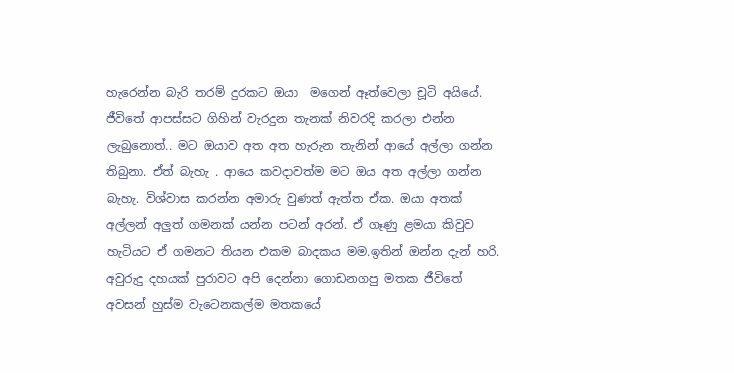හැරෙන්න බැරි තරම් දුරකට ඔයා  මගෙන් ඈත්වෙලා චූටි අයියේ. ජීවිතේ ආපස්සට ගිහින් වැරදුන තැනක් නිවරදි කරලා එන්න ලැබුනොත්.. මට ඔයාව අත අත හැරුන තැනින් ආයේ අල්ලා ගන්න තිබුනා. ඒත් බැහැ . ආයෙ කවදාවත්ම මට ඔය අත අල්ලා ගන්න බැහැ. විශ්වාස කරන්න අමාරු වුණත් ඇත්ත ඒක. ඔයා අතක් අල්ලන් අලුත් ගමනක් යන්න පටන් අරන්. ඒ ගෑණු ළමයා කිවුව හැටියට ඒ ගමනට තියන එකම බාදකය මම.ඉතින් ඔන්න දැන් හරි. අවුරුදු දහයක් පුරාවට අපි දෙන්නා ගොඩනගපු මතක ජීවිතේ අවසන් හුස්ම වැටෙනකල්ම මතකයේ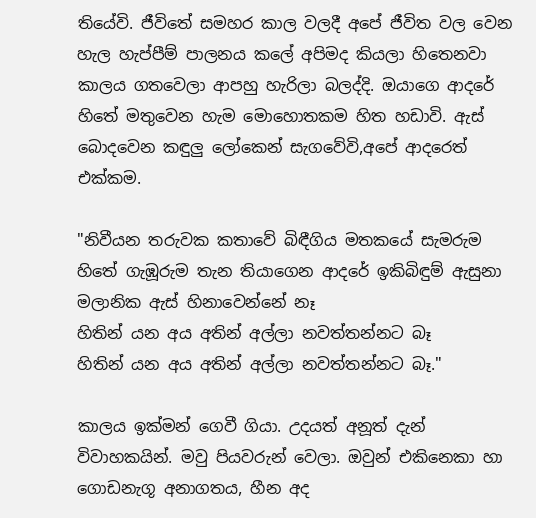තියේවි. ජීවිතේ සමහර කාල වලදී අපේ ජීවිත වල වෙන හැල හැප්පීම් පාලනය කලේ අපිමද කියලා හිතෙනවා කාලය ගතවෙලා ආපහු හැරිලා බලද්දි. ඔයාගෙ ආදරේ හිතේ මතුවෙන හැම මොහොතකම හිත හඩාවි. ඇස් බොදවෙන කඳුලු ලෝකෙන් සැගවේවි,අපේ ආදරෙත් එක්කම.

"නිවීයන තරුවක කතාවේ බිඳීගිය මතකයේ සැමරුම
හිතේ ගැඹූරුම තැන තියාගෙන ආදරේ ඉකිබිඳුම් ඇසුනා
මලානික ඇස් හිනාවෙන්නේ නෑ
හිතින් යන අය අතින් අල්ලා නවත්තන්නට බෑ
හිතින් යන අය අතින් අල්ලා නවත්තන්නට බෑ."

කාලය ඉක්මන් ගෙවී ගියා. උදයත් අනූත් දැන් විවාහකයින්. මවු පියවරුන් වෙලා. ඔවුන් එකිනෙකා හා ගොඩනැගූ අනාගතය, හීන අද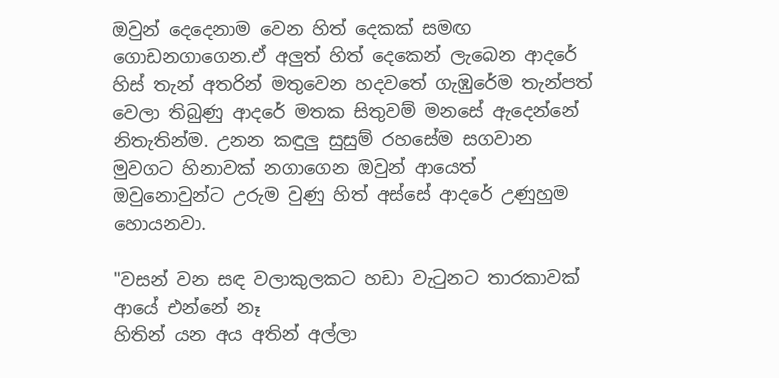ඔවුන් දෙදෙනාම වෙන හිත් දෙකක් සමඟ ගොඩනගාගෙන.ඒ අලුත් හිත් දෙකෙන් ලැබෙන ආදරේ හිස් තැන් අතරින් මතුවෙන හදවතේ ගැඹුරේම තැන්පත් වෙලා තිබුණු ආදරේ මතක සිතුවම් මනසේ ඇදෙන්නේ නිතැතින්ම. උනන කඳුලු සුසුම් රහසේම සගවාන මුවගට හිනාවක් නගාගෙන ඔවුන් ආයෙත් ඔවුනොවුන්ට උරුම වුණු හිත් අස්සේ ආදරේ උණුහුම හොයනවා.

"වසන් වන සඳ වලාකුලකට හඩා වැටුනට තාරකාවක් ආයේ එන්නේ නෑ
හිතින් යන අය අතින් අල්ලා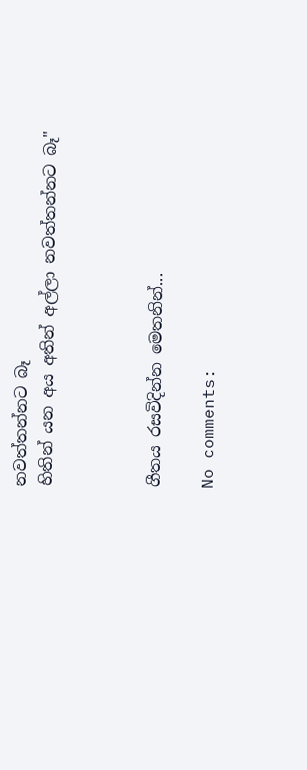නවත්තන්නට බෑ
හිතින් යන අය අතින් අල්ලා නවත්තන්නට බෑ"



ගීතය රසවිදින්න මෙතනින්...

No comments: